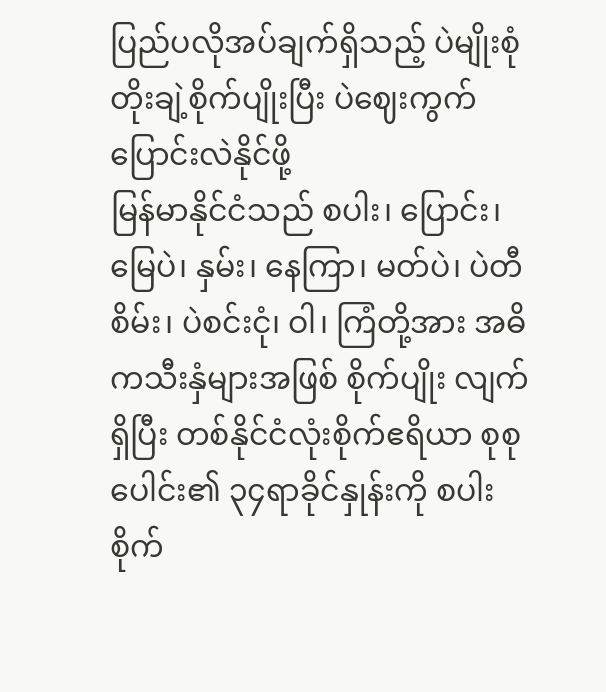ပြည်ပလိုအပ်ချက်ရှိသည့် ပဲမျိုးစုံ တိုးချဲ့စိုက်ပျိုးပြီး ပဲဈေးကွက် ပြောင်းလဲနိုင်ဖို့
မြန်မာနိုင်ငံသည် စပါး၊ ပြောင်း၊ မြေပဲ၊ နှမ်း၊ နေကြာ၊ မတ်ပဲ၊ ပဲတီစိမ်း၊ ပဲစင်းငုံ၊ ဝါ၊ ကြံတို့အား အဓိကသီးနှံများအဖြစ် စိုက်ပျိုး လျက်ရှိပြီး တစ်နိုင်ငံလုံးစိုက်ဧရိယာ စုစုပေါင်း၏ ၃၄ရာခိုင်နှုန်းကို စပါးစိုက်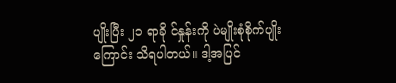ပျိုးပြီး ၂၁ ရာခို င်နှုန်းကို ပဲမျိုးစုံစိုက်ပျိုးကြောင်း သိရပါတယ်။ ဒါ့အပြင်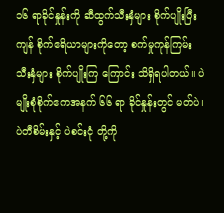၁၆ ရာခိုင်နှုန်းကို ဆီထွက်သီးနှံများ စိုက်ပျိုးပြီး ကျန် စိုက်ဧရိယာများကိုတော့ စက်မှုကုန်ကြမ်းသီးနှံများ စိုက်ပျိုးကြ ကြောင်း သိရှိရပါတယ်။ ပဲမျိုးစုံစိုက်ဧကအနက် ၆၆ ရာ ခိုင်နှုန်းတွင် မတ်ပဲ၊ ပဲတီစိမ်းနှင့် ပဲစင်းငုံ တို့ကို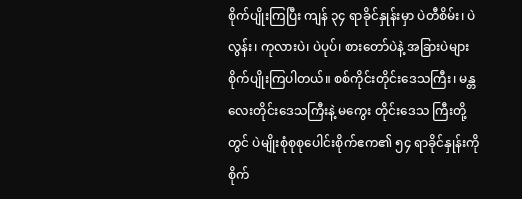စိုက်ပျိုးကြပြီး ကျန် ၃၄ ရာခိုင်နှုန်းမှာ ပဲတီစိမ်း၊ ပဲလွန်း၊ ကုလားပဲ၊ ပဲပုပ်၊ စားတော်ပဲနဲ့ အခြားပဲများစိုက်ပျိုးကြပါတယ်။ စစ်ကိုင်းတိုင်းဒေသကြီး၊ မန္တလေးတိုင်းဒေသကြီးနဲ့ မကွေး တိုင်းဒေသ ကြီးတို့တွင် ပဲမျိုးစုံစုစုပေါင်းစိုက်ဧက၏ ၅၄ ရာခိုင်နှုန်းကို စိုက်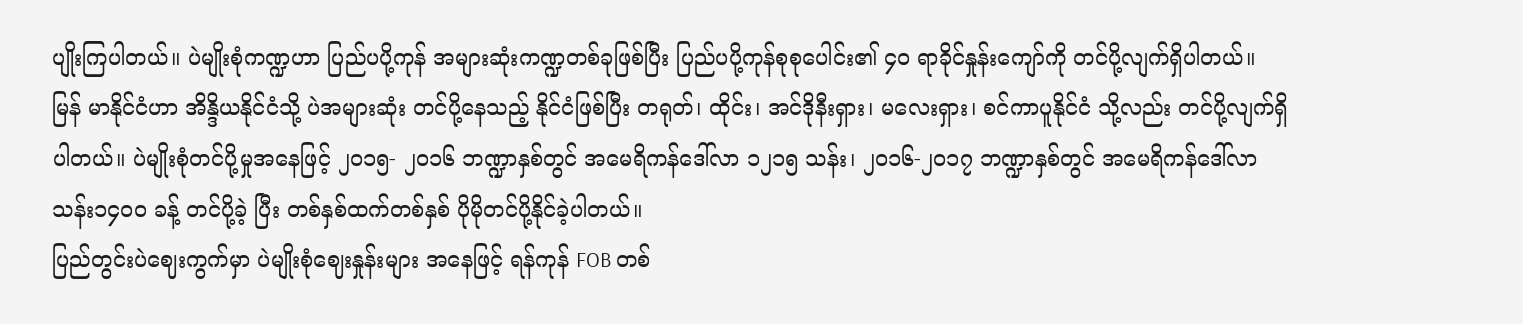ပျိုးကြပါတယ်။ ပဲမျိုးစုံကဏ္ဍဟာ ပြည်ပပို့ကုန် အများဆုံးကဏ္ဍတစ်ခုဖြစ်ပြီး ပြည်ပပို့ကုန်စုစုပေါင်း၏ ၄၀ ရာခိုင်နှုန်းကျော်ကို တင်ပို့လျက်ရှိပါတယ်။ မြန် မာနိုင်ငံဟာ အိန္ဒိယနိုင်ငံသို့ ပဲအများဆုံး တင်ပို့နေသည့် နိုင်ငံဖြစ်ပြီး တရုတ်၊ ထိုင်း၊ အင်ဒိုနီးရှား၊ မလေးရှား၊ စင်ကာပူနိုင်ငံ သို့လည်း တင်ပို့လျက်ရှိပါတယ်။ ပဲမျိုးစုံတင်ပို့မှုအနေဖြင့် ၂၀၁၅- ၂၀၁၆ ဘဏ္ဍာနှစ်တွင် အမေရိကန်ဒေါ်လာ ၁၂၁၅ သန်း၊ ၂၀၁၆-၂၀၁၇ ဘဏ္ဍာနှစ်တွင် အမေရိကန်ဒေါ်လာသန်း၁၄၀၀ ခန့် တင်ပို့ခဲ့ ပြီး တစ်နှစ်ထက်တစ်နှစ် ပိုမိုတင်ပို့နိုင်ခဲ့ပါတယ်။
ပြည်တွင်းပဲဈေးကွက်မှာ ပဲမျိုးစုံဈေးနှုန်းများ အနေဖြင့် ရန်ကုန် FOB တစ်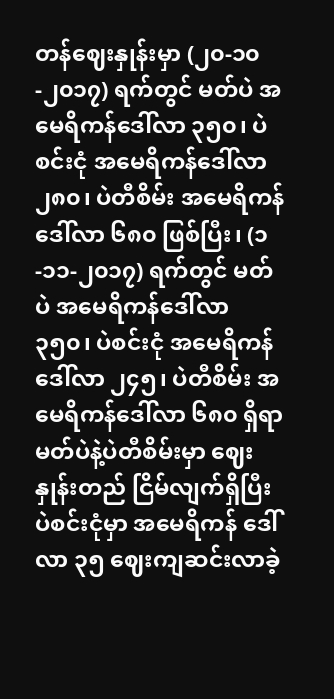တန်ဈေးနှုန်းမှာ (၂၀-၁၀-၂၀၁၇) ရက်တွင် မတ်ပဲ အမေရိကန်ဒေါ်လာ ၃၅၀၊ ပဲစင်းငုံ အမေရိကန်ဒေါ်လာ ၂၈၀၊ ပဲတီစိမ်း အမေရိကန်ဒေါ်လာ ၆၈၀ ဖြစ်ပြီး၊ (၁-၁၁-၂၀၁၇) ရက်တွင် မတ်ပဲ အမေရိကန်ဒေါ်လာ ၃၅၀၊ ပဲစင်းငုံ အမေရိကန်ဒေါ်လာ ၂၄၅၊ ပဲတီစိမ်း အမေရိကန်ဒေါ်လာ ၆၈၀ ရှိရာ မတ်ပဲနဲ့ပဲတီစိမ်းမှာ ဈေးနှုန်းတည် ငြိမ်လျက်ရှိပြီး ပဲစင်းငုံမှာ အမေရိကန် ဒေါ်လာ ၃၅ ဈေးကျဆင်းလာခဲ့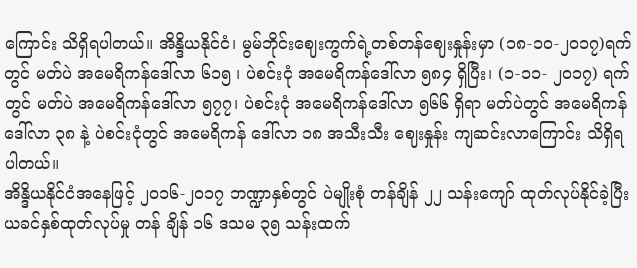ကြောင်း သိရှိရပါတယ်။ အိန္ဒိယနိုင်ငံ၊ မွမ်ဘိုင်းဈေးကွက်ရဲ့တစ်တန်ဈေးနှုန်းမှာ (၁၈-၁၀-၂၀၁၇)ရက်တွင် မတ်ပဲ အမေရိကန်ဒေါ်လာ ၆၁၅ ၊ ပဲစင်းငုံ အမေရိကန်ဒေါ်လာ ၅၈၄ ရှိပြီး၊ (၁-၁၁- ၂၀၁၇) ရက်တွင် မတ်ပဲ အမေရိကန်ဒေါ်လာ ၅၇၇၊ ပဲစင်းငုံ အမေရိကန်ဒေါ်လာ ၅၆၆ ရှိရာ မတ်ပဲတွင် အမေရိကန်ဒေါ်လာ ၃၈ နဲ့ ပဲစင်းငုံတွင် အမေရိကန် ဒေါ်လာ ၁၈ အသီးသီး ဈေးနှုန်း ကျဆင်းလာကြောင်း သိရှိရပါတယ်။
အိန္ဒိယနိုင်ငံအနေဖြင့် ၂၀၁၆-၂၀၁၇ ဘဏ္ဍာနှစ်တွင် ပဲမျိုးစုံ တန်ချိန် ၂၂ သန်းကျော် ထုတ်လုပ်နိုင်ခဲ့ပြီး ယခင်နှစ်ထုတ်လုပ်မှု တန် ချိန် ၁၆ ဒသမ ၃၅ သန်းထက်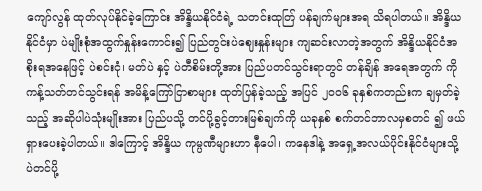ကျော်လွန် ထုတ်လုပ်နိုင်ခဲ့ကြောင်း အိန္ဒိယနိုင်ငံရဲ့ သတင်းထုတ်ြ ပန်ချက်များအရ သိရပါတယ်။ အိန္ဒိယ နိုင်ငံမှာ ပဲမျိုးစုံအထွက်နှုန်းကောင်း၍ ပြည်တွင်းပဲဈေးနှုန်းများ ကျဆင်းလာတဲ့အတွက် အိန္ဒိယနိုင်ငံအစိုးရအနေဖြင့် ပဲစင်းငုံ၊ မတ်ပဲ နှင့် ပဲတီစိမ်းတို့အား ပြည်ပတင်သွင်းရာတွင် တန်ချိန် အရေအတွက် ကို ကန့်သတ်တင်သွင်းရန် အမိန့်ကြော်ငြာစာများ ထုတ်ပြန်ခဲ့သည့် အပြင် ၂၀၀၆ ခုနှစ်ကတည်းက ချမှတ်ခဲ့သည့် အဆိုပါပဲသုံးမျိုးအား ပြည်ပသို့ တင်ပို့ခွင့်တားမြစ်ချက်ကို ယခုနှစ် စက်တင်ဘာလမှစတင် ၍ ဖယ်ရှားပေးခဲ့ပါတယ်။ ဒါကြောင့် အိန္ဒိယ ကုမ္ပဏီများဟာ နီပေါ၊ ကနေဒါနဲ့ အရှေ့အလယ်ပိုင်းနိုင်ငံများသို့ ပဲတင်ပို့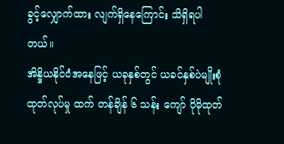ခွင့်လျှောက်ထား လျက်ရှိနေကြောင်း သိရှိရပါတယ်။
အိန္ဒိယနိုင်ငံအနေဖြင့် ယခုနှစ်တွင် ယခင်နှစ်ပဲမျိုးစုံထုတ်လုပ်မှု ထက် တန်ချိန် ၆ သန်း ကျော် ပိုမိုထုတ်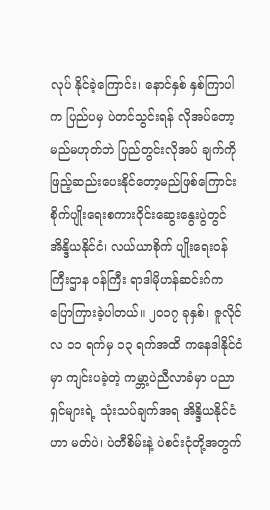လုပ် နိုင်ခဲ့ကြောင်း၊ နောင်နှစ် နှစ်ကြာပါက ပြည်ပမှ ပဲတင်သွင်းရန် လိုအပ်တော့မည်မဟုတ်ဘဲ ပြည်တွင်းလိုအပ် ချက်ကို ဖြည့်ဆည်းပေးနိုင်တော့မည်ဖြစ်ကြောင်း စိုက်ပျိုးရေးစကားဝိုင်းဆွေးနွေးပွဲတွင် အိန္ဒိယနိုင်ငံ၊ လယ်ယာစိုက် ပျိုးရေးဝန်ကြီးဌာန ဝန်ကြီး ရာဒါမိုဟန်ဆင်းဂ်က ပြောကြားခဲ့ပါတယ်။ ၂၀၁၇ ခုနှစ်၊ ဇူလိုင်လ ၁၁ ရက်မှ ၁၃ ရက်အထိ ကနေဒါနိုင်ငံမှာ ကျင်းပခဲ့တဲ့ ကမ္ဘာ့ပဲညီလာခံမှာ ပညာရှင်များရဲ့ သုံးသပ်ချက်အရ အိန္ဒိယနိုင်ငံဟာ မတ်ပဲ၊ ပဲတီစိမ်းနဲ့ ပဲစင်းငုံတို့အတွက်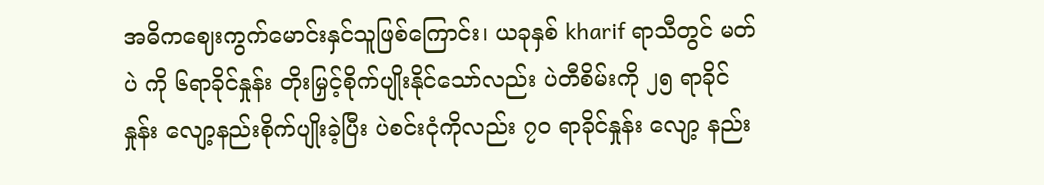အဓိကဈေးကွက်မောင်းနှင်သူဖြစ်ကြောင်း၊ ယခုနှစ် kharif ရာသီတွင် မတ်ပဲ ကို ၆ရာခိုင်နှုန်း တိုးမြှင့်စိုက်ပျိုးနိုင်သော်လည်း ပဲတီစိမ်းကို ၂၅ ရာခိုင် နှုန်း လျော့နည်းစိုက်ပျိုးခဲ့ပြီး ပဲစင်းငုံကိုလည်း ၇၀ ရာခိုင်နှုန်း လျော့ နည်း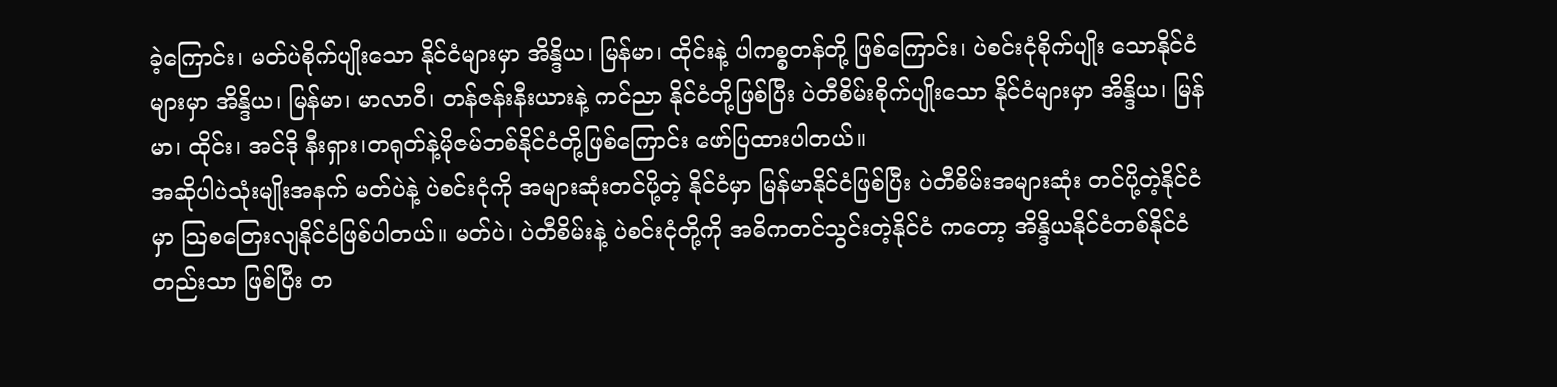ခဲ့ကြောင်း၊ မတ်ပဲစိုက်ပျိုးသော နိုင်ငံများမှာ အိန္ဒိယ၊ မြန်မာ၊ ထိုင်းနဲ့ ပါကစ္စတန်တို့ ဖြစ်ကြောင်း၊ ပဲစင်းငုံစိုက်ပျိုး သောနိုင်ငံများမှာ အိန္ဒိယ၊ မြန်မာ၊ မာလာဝီ၊ တန်ဇန်းနီးယားနဲ့ ကင်ညာ နိုင်ငံတို့ဖြစ်ပြီး ပဲတီစိမ်းစိုက်ပျိုးသော နိုင်ငံများမှာ အိန္ဒိယ၊ မြန်မာ၊ ထိုင်း၊ အင်ဒို နီးရှား၊တရုတ်နဲ့မိုဇမ်ဘစ်နိုင်ငံတို့ဖြစ်ကြောင်း ဖော်ပြထားပါတယ်။
အဆိုပါပဲသုံးမျိုးအနက် မတ်ပဲနဲ့ ပဲစင်းငုံကို အများဆုံးတင်ပို့တဲ့ နိုင်ငံမှာ မြန်မာနိုင်ငံဖြစ်ပြီး ပဲတီစိမ်းအများဆုံး တင်ပို့တဲ့နိုင်ငံမှာ သြစတြေးလျနိုင်ငံဖြစ်ပါတယ်။ မတ်ပဲ၊ ပဲတီစိမ်းနဲ့ ပဲစင်းငုံတို့ကို အဓိကတင်သွင်းတဲ့နိုင်ငံ ကတော့ အိန္ဒိယနိုင်ငံတစ်နိုင်ငံတည်းသာ ဖြစ်ပြီး တ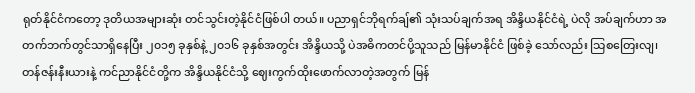ရုတ်နိုင်ငံကတော့ ဒုတိယအများဆုံး တင်သွင်းတဲ့နိုင်ငံဖြစ်ပါ တယ်။ ပညာရှင်ဘိုရက်ချ်၏ သုံးသပ်ချက်အရ အိန္ဒိယနိုင်ငံရဲ့ ပဲလို အပ်ချက်ဟာ အတက်ဘက်တွင်သာရှိနေပြီး ၂၀၁၅ ခုနှစ်နဲ့ ၂၀၁၆ ခုနှစ်အတွင်း အိန္ဒိယသို့ ပဲအဓိကတင်ပို့သူသည် မြန်မာနိုင်ငံ ဖြစ်ခဲ့ သော်လည်း သြစတြေးလျ၊ တန်ဇန်းနီးယားနဲ့ ကင်ညာနိုင်ငံတို့က အိန္ဒိယနိုင်ငံသို့ ဈေးကွက်ထိုးဖောက်လာတဲ့အတွက် မြန်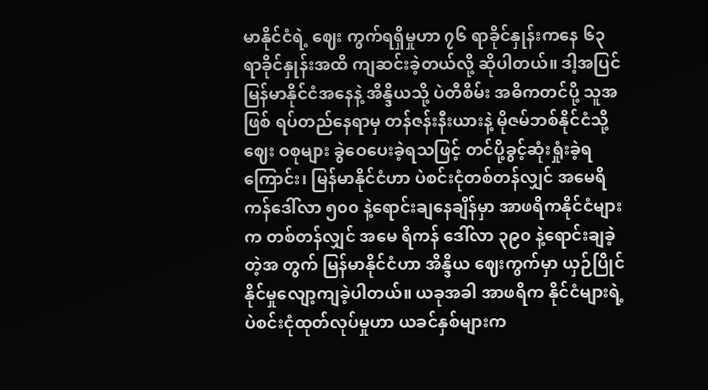မာနိုင်ငံရဲ့ ဈေး ကွက်ရရှိမှုဟာ ၇၆ ရာခိုင်နှုန်းကနေ ၆၃ ရာခိုင်နှုန်းအထိ ကျဆင်းခဲ့တယ်လို့ ဆိုပါတယ်။ ဒါ့အပြင် မြန်မာနိုင်ငံအနေနဲ့ အိန္ဒိယသို့ ပဲတီစိမ်း အဓိကတင်ပို့ သူအဖြစ် ရပ်တည်နေရာမှ တန်ဇန်းနီးယားနဲ့ မိုဇမ်ဘစ်နိုင်ငံသို့ ဈေး ဝစုများ ခွဲဝေပေးခဲ့ရသဖြင့် တင်ပို့ခွင့်ဆုံးရှုံးခဲ့ရကြောင်း၊ မြန်မာနိုင်ငံဟာ ပဲစင်းငုံတစ်တန်လျှင် အမေရိကန်ဒေါ်လာ ၅၀၀ နဲ့ရောင်းချနေချိန်မှာ အာဖရိကနိုင်ငံများက တစ်တန်လျှင် အမေ ရိကန် ဒေါ်လာ ၃၉၀ နဲ့ရောင်းချခဲ့တဲ့အ တွက် မြန်မာနိုင်ငံဟာ အိန္ဒိယ ဈေးကွက်မှာ ယှဉ်ပြိုင်နိုင်မှုလျော့ကျခဲ့ပါတယ်။ ယခုအခါ အာဖရိက နိုင်ငံများရဲ့ ပဲစင်းငုံထုတ်လုပ်မှုဟာ ယခင်နှစ်များက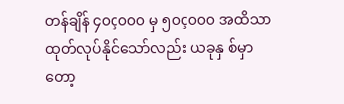တန်ချိန် ၄၀ç၀၀၀ မှ ၅၀ç၀၀၀ အထိသာ ထုတ်လုပ်နိုင်သော်လည်း ယခုနှ စ်မှာ တော့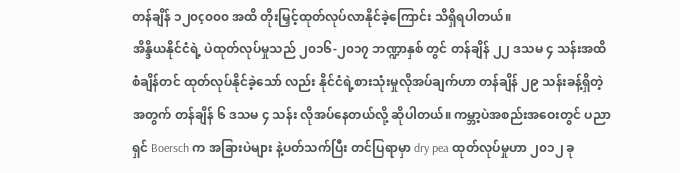တန်ချိန် ၁၂၀ç၀၀၀ အထိ တိုးမြှင့်ထုတ်လုပ်လာနိုင်ခဲ့ကြောင်း သိရှိရပါတယ်။
အိန္ဒိယနိုင်ငံရဲ့ ပဲထုတ်လုပ်မှုသည် ၂၀၁၆-၂၀၁၇ ဘဏ္ဍာနှစ် တွင် တန်ချိန် ၂၂ ဒသမ ၄ သန်းအထိ စံချိန်တင် ထုတ်လုပ်နိုင်ခဲ့သော် လည်း နိုင်ငံရဲ့စားသုံးမှုလိုအပ်ချက်ဟာ တန်ချိန် ၂၉ သန်းခန့်ရှိတဲ့ အတွက် တန်ချိန် ၆ ဒသမ ၄ သန်း လိုအပ်နေတယ်လို့ ဆိုပါတယ်။ ကမ္ဘာ့ပဲအစည်းအဝေးတွင် ပညာရှင် Boersch က အခြားပဲများ နဲ့ပတ်သက်ပြီး တင်ပြရာမှာ dry pea ထုတ်လုပ်မှုဟာ ၂၀၁၂ ခု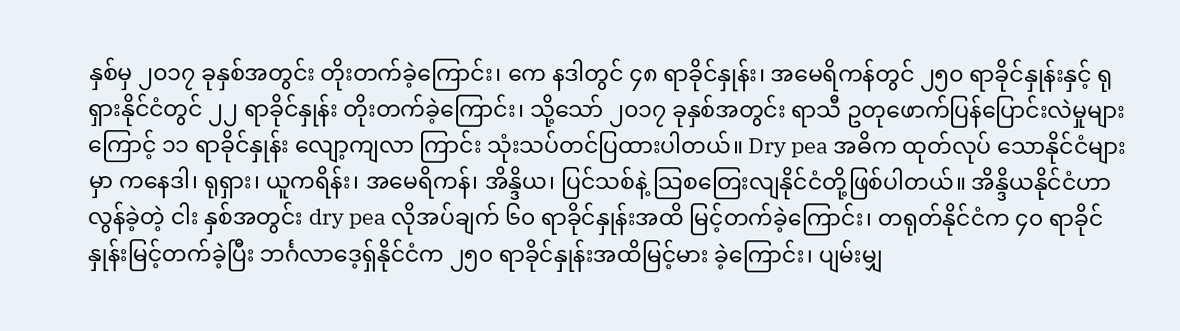နှစ်မှ ၂၀၁၇ ခုနှစ်အတွင်း တိုးတက်ခဲ့ကြောင်း၊ ကေ နဒါတွင် ၄၈ ရာခိုင်နှုန်း၊ အမေရိကန်တွင် ၂၅၀ ရာခိုင်နှုန်းနှင့် ရုရှားနိုင်ငံတွင် ၂၂ ရာခိုင်နှုန်း တိုးတက်ခဲ့ကြောင်း၊ သို့သော် ၂၀၁၇ ခုနှစ်အတွင်း ရာသီ ဥတုဖောက်ပြန်ပြောင်းလဲမှုများကြောင့် ၁၁ ရာခိုင်နှုန်း လျော့ကျလာ ကြာင်း သုံးသပ်တင်ပြထားပါတယ်။ Dry pea အဓိက ထုတ်လုပ် သောနိုင်ငံများမှာ ကနေဒါ၊ ရုရှား၊ ယူကရိန်း၊ အမေရိကန်၊ အိန္ဒိယ၊ ပြင်သစ်နဲ့ သြစတြေးလျနိုင်ငံတို့ဖြစ်ပါတယ်။ အိန္ဒိယနိုင်ငံဟာ လွန်ခဲ့တဲ့ ငါး နှစ်အတွင်း dry pea လိုအပ်ချက် ၆၀ ရာခိုင်နှုန်းအထိ မြင့်တက်ခဲ့ကြောင်း၊ တရုတ်နိုင်ငံက ၄၀ ရာခိုင် နှုန်းမြင့်တက်ခဲ့ပြီး ဘင်္ဂလာဒေ့ရှ်နိုင်ငံက ၂၅၀ ရာခိုင်နှုန်းအထိမြင့်မား ခဲ့ကြောင်း၊ ပျမ်းမျှ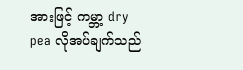အားဖြင့် ကမ္ဘာ့ dry pea လိုအပ်ချက်သည်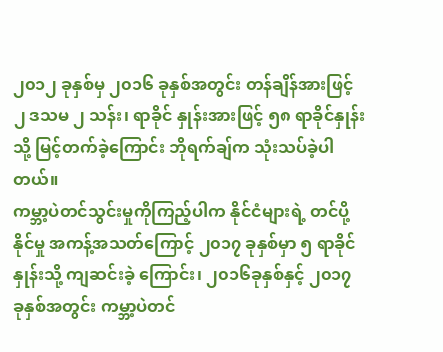၂၀၁၂ ခုနှစ်မှ ၂၀၁၆ ခုနှစ်အတွင်း တန်ချိန်အားဖြင့် ၂ ဒသမ ၂ သန်း၊ ရာခိုင် နှုန်းအားဖြင့် ၅၈ ရာခိုင်နှုန်းသို့ မြင့်တက်ခဲ့ကြောင်း ဘိုရက်ချ်က သုံးသပ်ခဲ့ပါတယ်။
ကမ္ဘာ့ပဲတင်သွင်းမှုကိုကြည့်ပါက နိုင်ငံများရဲ့ တင်ပို့နိုင်မှု အကန့်အသတ်ကြောင့် ၂၀၁၇ ခုနှစ်မှာ ၅ ရာခိုင်နှုန်းသို့ ကျဆင်းခဲ့ ကြောင်း၊ ၂၀၁၆ခုနှစ်နှင့် ၂၀၁၇ ခုနှစ်အတွင်း ကမ္ဘာ့ပဲတင်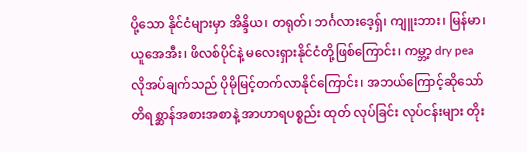ပို့သော နိုင်ငံများမှာ အိန္ဒိယ၊ တရုတ်၊ ဘင်္ဂလားဒေ့ရှ်၊ ကျူးဘား၊ မြန်မာ၊ ယူအေအီး၊ ဖိလစ်ပိုင်နဲ့ မလေးရှားနိုင်ငံတို့ဖြစ်ကြောင်း၊ ကမ္ဘာ့ dry pea လိုအပ်ချက်သည် ပိုမိုမြင့်တက်လာနိုင်ကြောင်း၊ အဘယ်ကြောင့်ဆိုသော် တိရစ္ဆာန်အစားအစာနဲ့ အာဟာရပစ္စည်း ထုတ် လုပ်ခြင်း လုပ်ငန်းများ တိုး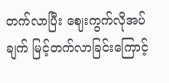တက်လာပြီး ဈေးကွက်လိုအပ်ချက် မြင့်တက်လာခြင်းကြောင့်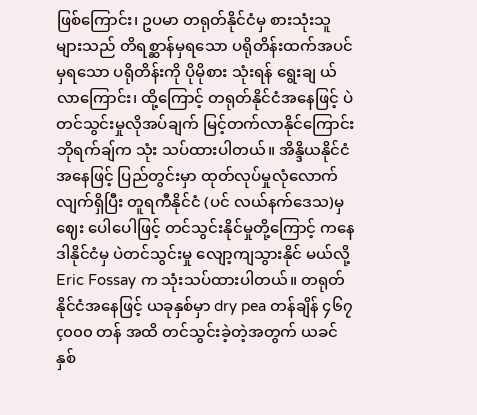ဖြစ်ကြောင်း၊ ဥပမာ တရုတ်နိုင်ငံမှ စားသုံးသူများသည် တိရစ္ဆာန်မှရသော ပရိုတိန်းထက်အပင်မှရသော ပရိုတိန်းကို ပိုမိုစား သုံးရန် ရွေးချ ယ်လာကြောင်း၊ ထို့ကြောင့် တရုတ်နိုင်ငံအနေဖြင့် ပဲတင်သွင်းမှုလိုအပ်ချက် မြင့်တက်လာနိုင်ကြောင်း ဘိုရက်ချ်က သုံး သပ်ထားပါတယ်။ အိန္ဒိယနိုင်ငံအနေဖြင့် ပြည်တွင်းမှာ ထုတ်လုပ်မှုလုံလောက်လျက်ရှိပြီး တူရကီနိုင်ငံ (ပင် လယ်နက်ဒေသ)မှ ဈေး ပေါပေါဖြင့် တင်သွင်းနိုင်မှုတို့ကြောင့် ကနေဒါနိုင်ငံမှ ပဲတင်သွင်းမှု လျော့ကျသွားနိုင် မယ်လို့ Eric Fossay က သုံးသပ်ထားပါတယ်။ တရုတ်နိုင်ငံအနေဖြင့် ယခုနှစ်မှာ dry pea တန်ချိန် ၄၆၇ç၀၀၀ တန် အထိ တင်သွင်းခဲ့တဲ့အတွက် ယခင်နှစ်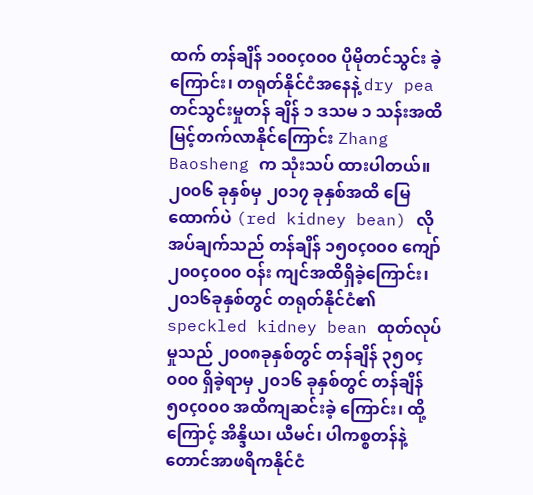ထက် တန်ချိန် ၁၀၀ç၀၀၀ ပိုမိုတင်သွင်း ခဲ့ကြောင်း၊ တရုတ်နိုင်ငံအနေနဲ့ dry pea တင်သွင်းမှုတန် ချိန် ၁ ဒသမ ၁ သန်းအထိ မြင့်တက်လာနိုင်ကြောင်း Zhang Baosheng က သုံးသပ် ထားပါတယ်။ ၂၀၀၆ ခုနှစ်မှ ၂၀၁၇ ခုနှစ်အထိ မြေထောက်ပဲ (red kidney bean) လိုအပ်ချက်သည် တန်ချိန် ၁၅၀ç၀၀၀ ကျော် ၂၀၀ç၀၀၀ ဝန်း ကျင်အထိရှိခဲ့ကြောင်း၊ ၂၀၁၆ခုနှစ်တွင် တရုတ်နိုင်ငံ၏ speckled kidney bean ထုတ်လုပ်မှုသည် ၂၀၀၈ခုနှစ်တွင် တန်ချိန် ၃၅၀ç၀၀၀ ရှိခဲ့ရာမှ ၂၀၁၆ ခုနှစ်တွင် တန်ချိန် ၅၀ç၀၀၀ အထိကျဆင်းခဲ့ ကြောင်း၊ ထို့ကြောင့် အိန္ဒိယ၊ ယီမင်၊ ပါကစ္စတန်နဲ့ တောင်အာဖရိကနိုင်ငံ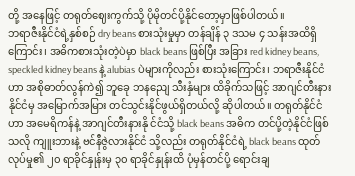တို့ အနေဖြင့် တရုတ်ဈေးကွက်သို့ ပိုမိုတင်ပို့နိုင်တော့မှာဖြစ်ပါတယ်။
ဘရာဇီးနိုင်ငံရဲ့နှစ်စဉ် dry beans စားသုံးမှုမှာ တန်ချိန် ၃ ဒသမ ၄ သန်းအထိရှိကြောင်း၊ အဓိကစားသုံးတဲ့ပဲမှာ black beans ဖြစ်ပြီး အခြား red kidney beans, speckled kidney beans နဲ့ alubias ပဲများကိုလည်း စားသုံးကြောင်း၊ ဘရာဇီးနိုင်ငံဟာ အစိုဓာတ်လွန်ကဲ၍ ဘူခေု ဘနညျေ သီးနှံများ ထိခိုက်သဖြင့် အာဂျင်တီးနားနိုင်ငံမှ အမြောက်အမြား တင်သွင်းနိုင်ဖွယ်ရှိတယ်လို့ ဆိုပါတယ်။ တရုတ်နိုင်ငံဟာ အမေရိကန်နဲ့ အာဂျင်တီးနားနို င်ငံသို့ black beans အဓိက တင်ပို့တဲ့နိုင်ငံဖြစ်သလို ကျူးဘားနဲ့ ဗင်နီဇွဲလားနိုင်ငံ သို့လည်း တရုတ်နိုင်ငံရဲ့ black beans ထုတ်လုပ်မှု၏ ၂၀ ရာခိုင်နှုန်းမှ ၃၀ ရာခိုင်နှုန်းထိ ပုံမှန်တင်ပို့ ရောင်းချ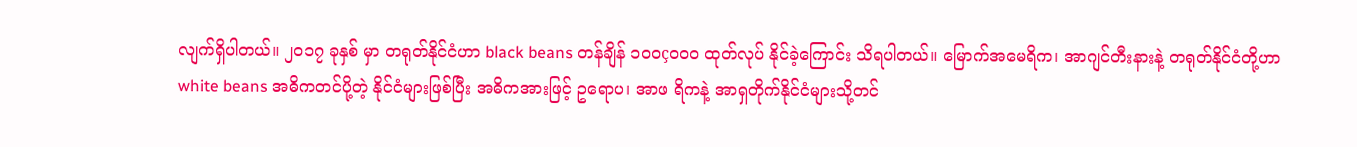လျက်ရှိပါတယ်။ ၂၀၁၇ ခုနှစ် မှာ တရုတ်နိုင်ငံဟာ black beans တန်ချိန် ၁၀၀ç၀၀၀ ထုတ်လုပ် နိုင်ခဲ့ကြောင်း သိရပါတယ်။ မြောက်အမေရိက၊ အာဂျင်တီးနားနဲ့ တရုတ်နိုင်ငံတို့ဟာ white beans အဓိကတင်ပို့တဲ့ နိုင်ငံများဖြစ်ပြီး အဓိကအားဖြင့် ဥရောပ၊ အာဖ ရိကနဲ့ အာရှတိုက်နိုင်ငံများသို့တင်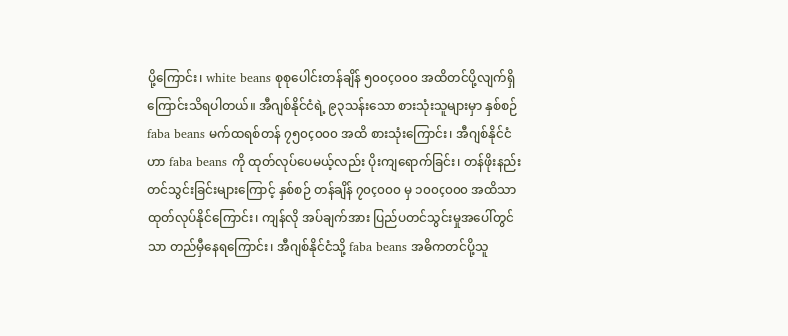ပို့ကြောင်း၊ white beans စုစုပေါင်းတန်ချိန် ၅၀၀ç၀၀၀ အထိတင်ပို့လျက်ရှိကြောင်းသိရပါတယ်။ အီဂျစ်နိုင်ငံရဲ့ ၉၃သန်းသော စားသုံးသူများမှာ နှစ်စဉ် faba beans မက်ထရစ်တန် ၇၅၀ç၀၀၀ အထိ စားသုံးကြောင်း၊ အီဂျစ်နိုင်ငံ ဟာ faba beans ကို ထုတ်လုပ်ပေမယ့်လည်း ပိုးကျရောက်ခြင်း၊ တန်ဖိုးနည်း တင်သွင်းခြင်းများကြောင့် နှစ်စဉ် တန်ချိန် ၇၀ç၀၀၀ မှ ၁၀၀ç၀၀၀ အထိသာ ထုတ်လုပ်နိုင်ကြောင်း၊ ကျန်လို အပ်ချက်အား ပြည်ပတင်သွင်းမှုအပေါ်တွင်သာ တည်မှီနေရကြောင်း၊ အီဂျစ်နိုင်ငံသို့ faba beans အဓိကတင်ပို့သူ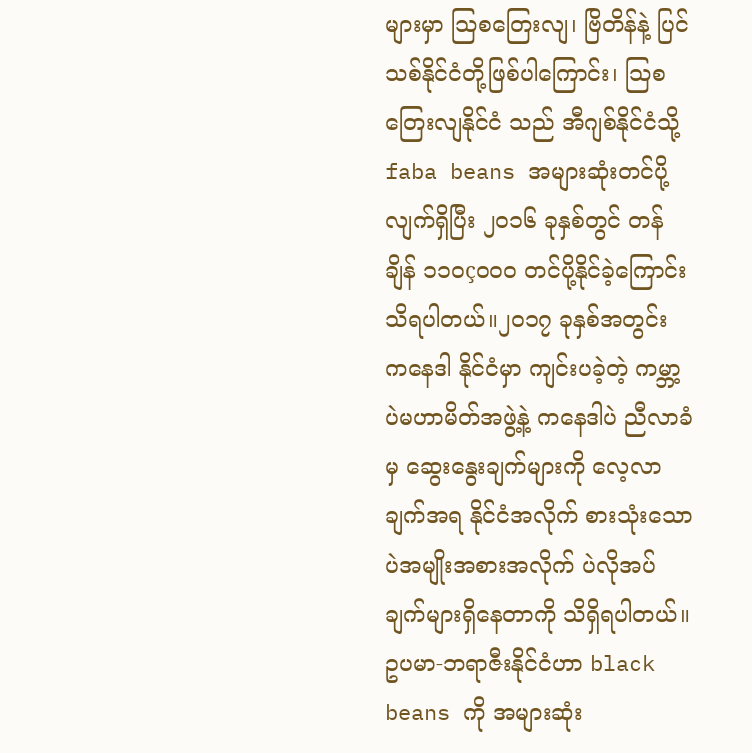များမှာ သြစတြေးလျ၊ ဗြိတိန်နဲ့ ပြင်သစ်နိုင်ငံတို့ဖြစ်ပါကြောင်း၊ သြစတြေးလျနိုင်ငံ သည် အီဂျစ်နိုင်ငံသို့ faba beans အများဆုံးတင်ပို့ လျက်ရှိပြီး ၂၀၁၆ ခုနှစ်တွင် တန်ချိန် ၁၁၀ç၀၀၀ တင်ပို့နိုင်ခဲ့ကြောင်း သိရပါတယ်။၂၀၁၇ ခုနှစ်အတွင်း ကနေဒါ နိုင်ငံမှာ ကျင်းပခဲ့တဲ့ ကမ္ဘာ့ပဲမဟာမိတ်အဖွဲ့နဲ့ ကနေဒါပဲ ညီလာခံမှ ဆွေးနွေးချက်များကို လေ့လာချက်အရ နိုင်ငံအလိုက် စားသုံးသော ပဲအမျိုးအစားအလိုက် ပဲလိုအပ်ချက်များရှိနေတာကို သိရှိရပါတယ်။
ဥပမာ-ဘရာဇီးနိုင်ငံဟာ black beans ကို အများဆုံး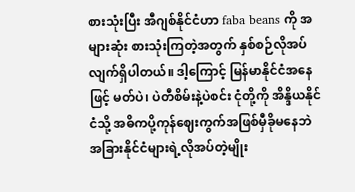စားသုံးပြီး အီဂျစ်နိုင်ငံဟာ faba beans ကို အများဆုံး စားသုံးကြတဲ့အတွက် နှစ်စဉ်လိုအပ် လျက်ရှိပါတယ်။ ဒါ့ကြောင့် မြန်မာနိုင်ငံအနေဖြင့် မတ်ပဲ၊ ပဲတီစိမ်းနဲ့ပဲစင်း ငုံတို့ကို အိန္ဒိယနိုင်ငံသို့ အဓိကပို့ကုန်ဈေးကွက်အဖြစ်မှီခိုမနေဘဲ အခြားနိုင်ငံများရဲ့လိုအပ်တဲ့မျိုး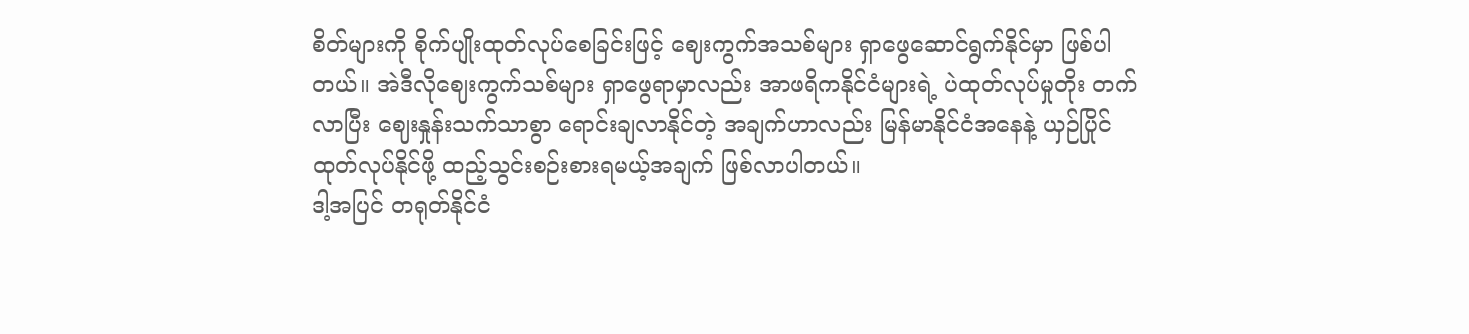စိတ်များကို စိုက်ပျိုးထုတ်လုပ်စေခြင်းဖြင့် ဈေးကွက်အသစ်များ ရှာဖွေဆောင်ရွက်နိုင်မှာ ဖြစ်ပါတယ်။ အဲဒီလိုဈေးကွက်သစ်များ ရှာဖွေရာမှာလည်း အာဖရိကနိုင်ငံများရဲ့ ပဲထုတ်လုပ်မှုတိုး တက်လာပြီး ဈေးနှုန်းသက်သာစွာ ရောင်းချလာနိုင်တဲ့ အချက်ဟာလည်း မြန်မာနိုင်ငံအနေနဲ့ ယှဉ်ပြိုင် ထုတ်လုပ်နိုင်ဖို့ ထည့်သွင်းစဉ်းစားရမယ့်အချက် ဖြစ်လာပါတယ်။
ဒါ့အပြင် တရုတ်နိုင်ငံ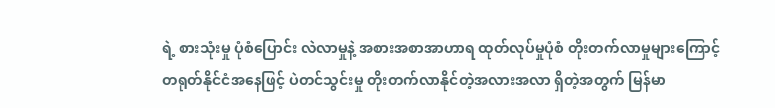ရဲ့ စားသုံးမှု ပုံစံပြောင်း လဲလာမှုနဲ့ အစားအစာအာဟာရ ထုတ်လုပ်မှုပုံစံ တိုးတက်လာမှုများကြောင့် တရုတ်နိုင်ငံအနေဖြင့် ပဲတင်သွင်းမှု တိုးတက်လာနိုင်တဲ့အလားအလာ ရှိတဲ့အတွက် မြန်မာ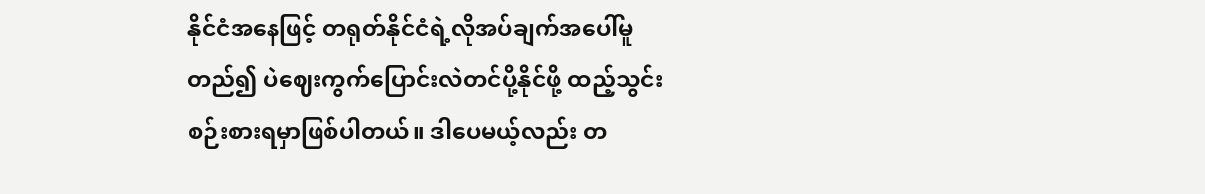နိုင်ငံအနေဖြင့် တရုတ်နိုင်ငံရဲ့လိုအပ်ချက်အပေါ်မူတည်၍ ပဲဈေးကွက်ပြောင်းလဲတင်ပို့နိုင်ဖို့ ထည့်သွင်းစဉ်းစားရမှာဖြစ်ပါတယ်။ ဒါပေမယ့်လည်း တ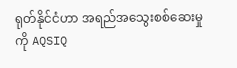ရုတ်နိုင်ငံဟာ အရည်အသွေးစစ်ဆေးမှုကို AQSIQ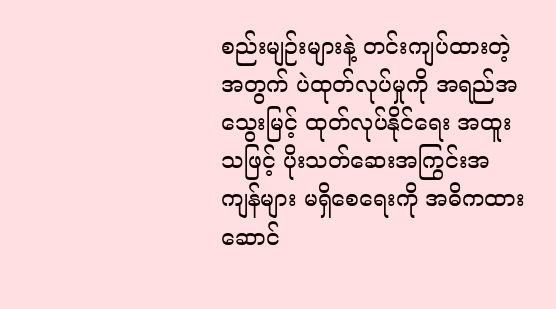စည်းမျဉ်းများနဲ့ တင်းကျပ်ထားတဲ့အတွက် ပဲထုတ်လုပ်မှုကို အရည်အသွေးမြင့် ထုတ်လုပ်နိုင်ရေး အထူးသဖြင့် ပိုးသတ်ဆေးအကြွင်းအကျန်များ မရှိစေရေးကို အဓိကထားဆောင်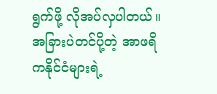ရွက်ဖို့ လိုအပ်လှပါတယ်။အခြားပဲတင်ပို့တဲ့ အာဖရိကနိုင်ငံများရဲ့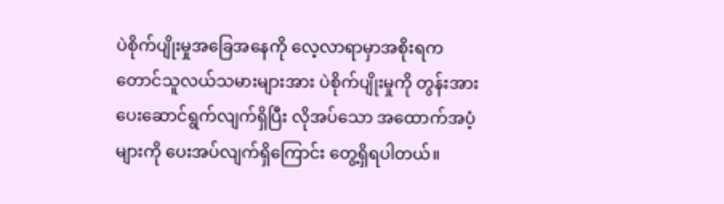ပဲစိုက်ပျိုးမှုအခြေအနေကို လေ့လာရာမှာအစိုးရက တောင်သူလယ်သမားများအား ပဲစိုက်ပျိုးမှုကို တွန်းအားပေးဆောင်ရွက်လျက်ရှိပြီး လိုအပ်သော အထောက်အပံ့များကို ပေးအပ်လျက်ရှိကြောင်း တွေ့ရှိရပါတယ်။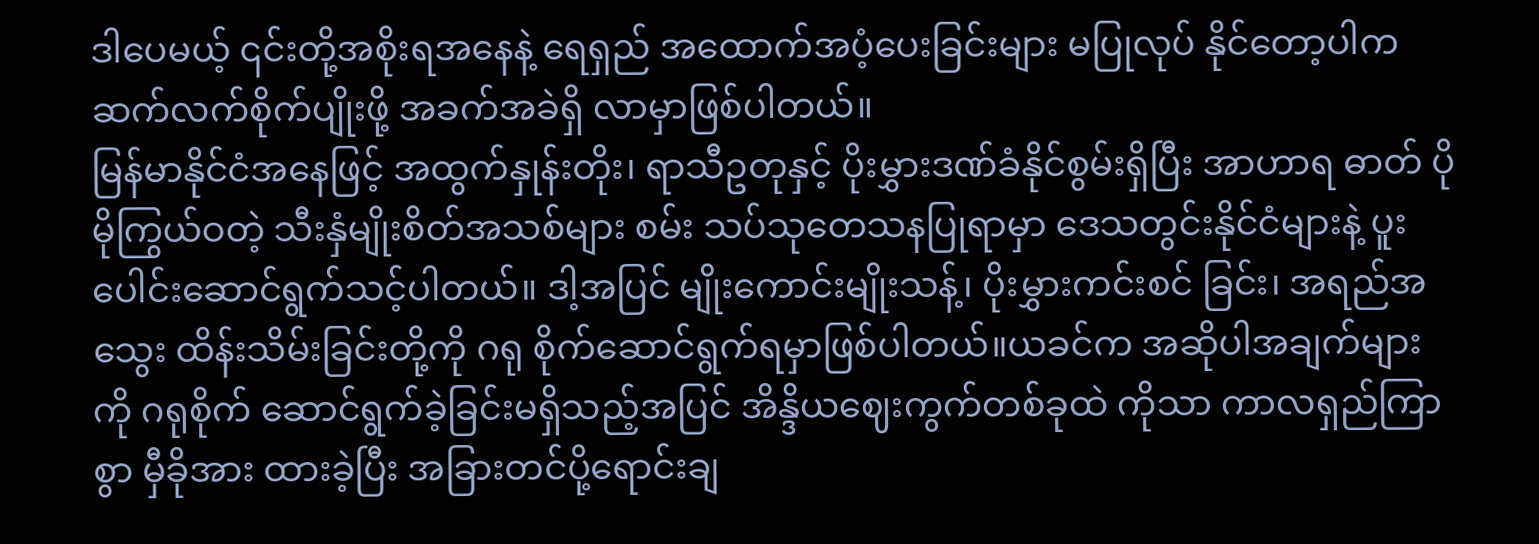ဒါပေမယ့် ၎င်းတို့အစိုးရအနေနဲ့ ရေရှည် အထောက်အပံ့ပေးခြင်းများ မပြုလုပ် နိုင်တော့ပါက ဆက်လက်စိုက်ပျိုးဖို့ အခက်အခဲရှိ လာမှာဖြစ်ပါတယ်။
မြန်မာနိုင်ငံအနေဖြင့် အထွက်နှုန်းတိုး၊ ရာသီဥတုနှင့် ပိုးမွှားဒဏ်ခံနိုင်စွမ်းရှိပြီး အာဟာရ ဓာတ် ပိုမိုကြွယ်ဝတဲ့ သီးနှံမျိုးစိတ်အသစ်များ စမ်း သပ်သုတေသနပြုရာမှာ ဒေသတွင်းနိုင်ငံများနဲ့ ပူးပေါင်းဆောင်ရွက်သင့်ပါတယ်။ ဒါ့အပြင် မျိုးကောင်းမျိုးသန့်၊ ပိုးမွှားကင်းစင် ခြင်း၊ အရည်အသွေး ထိန်းသိမ်းခြင်းတို့ကို ဂရု စိုက်ဆောင်ရွက်ရမှာဖြစ်ပါတယ်။ယခင်က အဆိုပါအချက်များကို ဂရုစိုက် ဆောင်ရွက်ခဲ့ခြင်းမရှိသည့်အပြင် အိန္ဒိယဈေးကွက်တစ်ခုထဲ ကိုသာ ကာလရှည်ကြာစွာ မှီခိုအား ထားခဲ့ပြီး အခြားတင်ပို့ရောင်းချ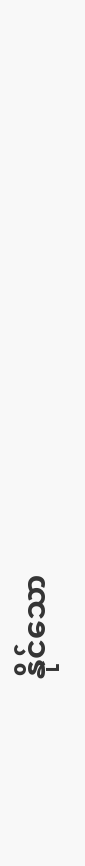နိုင်သော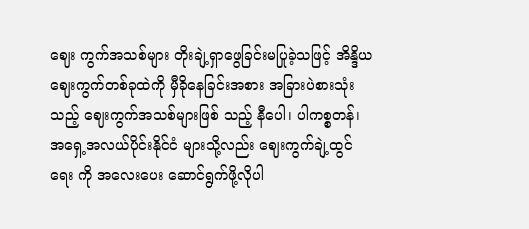ဈေး ကွက်အသစ်များ တိုးချဲ့ရှာဖွေခြင်းမပြုခဲ့သဖြင့် အိန္ဒိယဈေးကွက်တစ်ခုထဲကို မှီခိုနေခြင်းအစား အခြားပဲစားသုံးသည့် ဈေးကွက်အသစ်များဖြစ် သည့် နီပေါ၊ ပါကစ္စတန်၊ အရှေ့အလယ်ပိုင်းနိုင်ငံ များသို့လည်း ဈေးကွက်ချဲ့ထွင်ရေး ကို အလေးပေး ဆောင်ရွက်ဖို့လိုပါ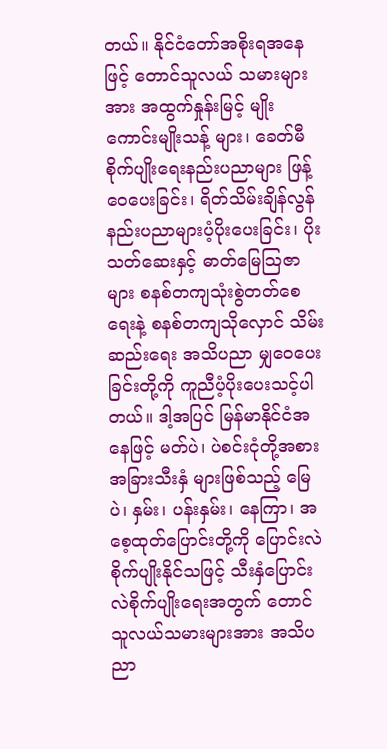တယ်။ နိုင်ငံတော်အစိုးရအနေဖြင့် တောင်သူလယ် သမားများအား အထွက်နှုန်းမြင့် မျိုးကောင်းမျိုးသန့် များ၊ ခေတ်မီစိုက်ပျိုးရေးနည်းပညာများ ဖြန့် ဝေပေးခြင်း၊ ရိတ်သိမ်းချိန်လွန် နည်းပညာများပံ့ပိုးပေးခြင်း၊ ပိုးသတ်ဆေးနှင့် ဓာတ်မြေသြဇာများ စနစ်တကျသုံးစွဲတတ်စေရေးနဲ့ စနစ်တကျသိုလှောင် သိမ်းဆည်းရေး အသိပညာ မျှဝေပေးခြင်းတို့ကို ကူညီပံ့ပိုးပေးသင့်ပါတယ်။ ဒါ့အပြင် မြန်မာနိုင်ငံအနေဖြင့် မတ်ပဲ၊ ပဲစင်းငုံတို့အစား အခြားသီးနှံ များဖြစ်သည့် မြေပဲ၊ နှမ်း၊ ပန်းနှမ်း၊ နေကြာ၊ အစေ့ထုတ်ပြောင်းတို့ကို ပြောင်းလဲစိုက်ပျိုးနိုင်သဖြင့် သီးနှံပြောင်း လဲစိုက်ပျိုးရေးအတွက် တောင်သူလယ်သမားများအား အသိပညာ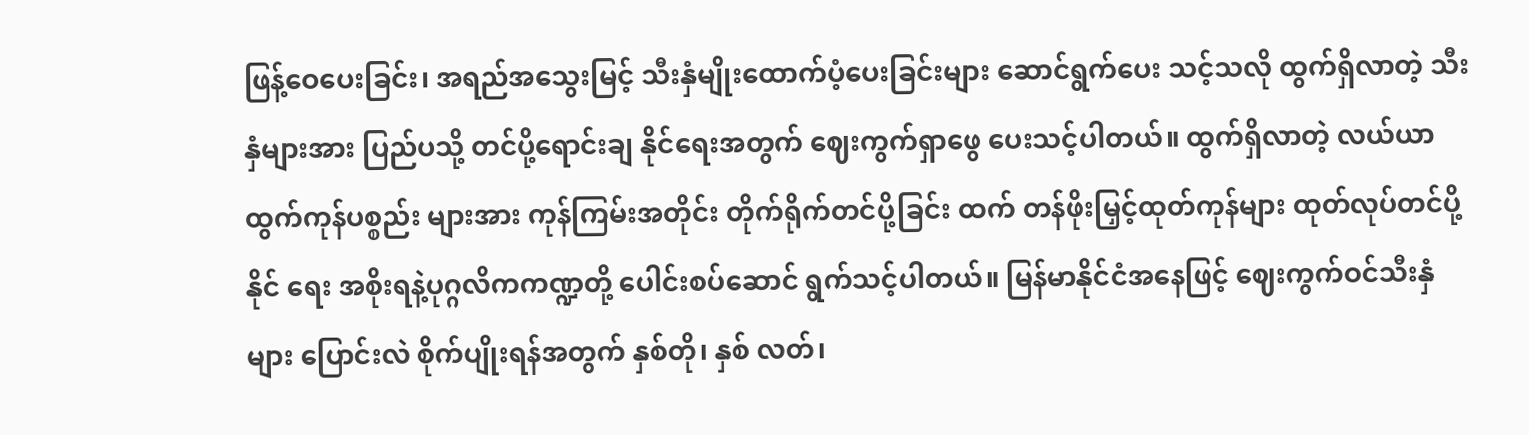ဖြန့်ဝေပေးခြင်း၊ အရည်အသွေးမြင့် သီးနှံမျိုးထောက်ပံ့ပေးခြင်းများ ဆောင်ရွက်ပေး သင့်သလို ထွက်ရှိလာတဲ့ သီးနှံများအား ပြည်ပသို့ တင်ပို့ရောင်းချ နိုင်ရေးအတွက် ဈေးကွက်ရှာဖွေ ပေးသင့်ပါတယ်။ ထွက်ရှိလာတဲ့ လယ်ယာထွက်ကုန်ပစ္စည်း များအား ကုန်ကြမ်းအတိုင်း တိုက်ရိုက်တင်ပို့ခြင်း ထက် တန်ဖိုးမြှင့်ထုတ်ကုန်များ ထုတ်လုပ်တင်ပို့နိုင် ရေး အစိုးရနဲ့ပုဂ္ဂလိကကဏ္ဍတို့ ပေါင်းစပ်ဆောင် ရွက်သင့်ပါတယ်။ မြန်မာနိုင်ငံအနေဖြင့် ဈေးကွက်ဝင်သီးနှံ များ ပြောင်းလဲ စိုက်ပျိုးရန်အတွက် နှစ်တို၊ နှစ် လတ်၊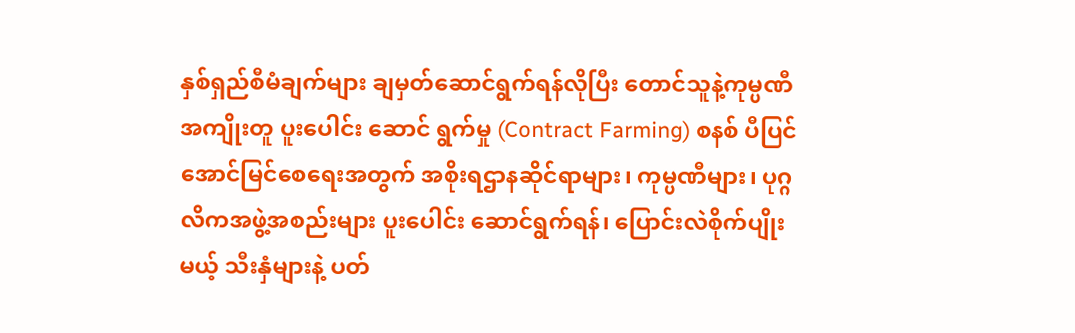နှစ်ရှည်စီမံချက်များ ချမှတ်ဆောင်ရွက်ရန်လိုပြီး တောင်သူနဲ့ကုမ္ပဏီ အကျိုးတူ ပူးပေါင်း ဆောင် ရွက်မှု (Contract Farming) စနစ် ပီပြင် အောင်မြင်စေရေးအတွက် အစိုးရဌာနဆိုင်ရာများ၊ ကုမ္ပဏီများ၊ ပုဂ္ဂလိကအဖွဲ့အစည်းများ ပူးပေါင်း ဆောင်ရွက်ရန်၊ ပြောင်းလဲစိုက်ပျိုးမယ့် သီးနှံများနဲ့ ပတ်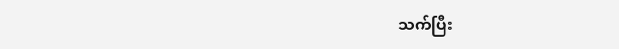သက်ပြီး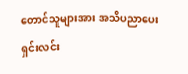တောင်သူများအား အသိပညာပေး ရှင်းလင်း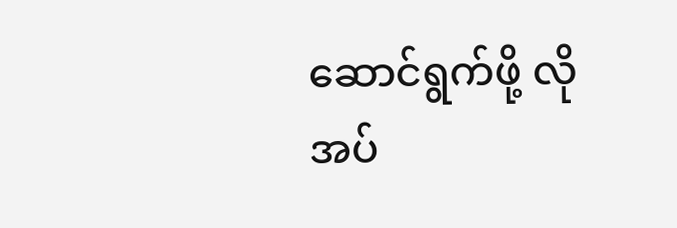ဆောင်ရွက်ဖို့ လိုအပ်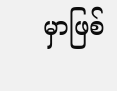မှာဖြစ်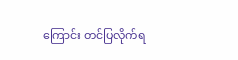ကြောင်း တင်ပြလိုက်ရ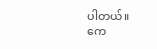ပါတယ်။
ကေ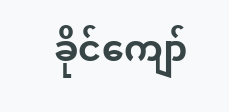ခိုင်ကျော်